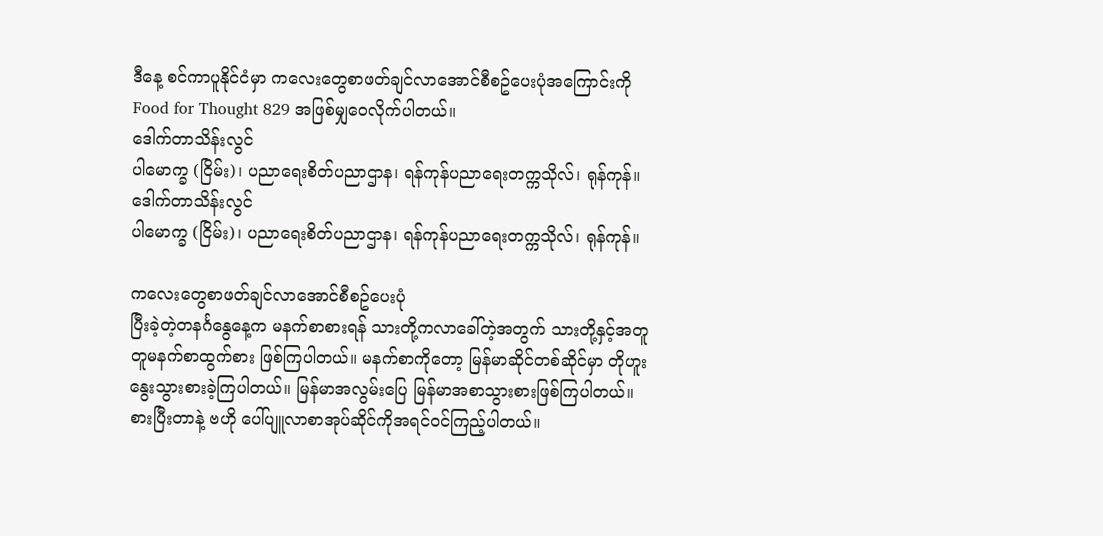ဒီနေ့ စင်ကာပူနိုင်ငံမှာ ကလေးတွေစာဖတ်ချင်လာအောင်စီစဥ်ပေးပုံအကြောင်းကို Food for Thought 829 အဖြစ်မျှဝေလိုက်ပါတယ်။
ဒေါက်တာသိန်းလွင်
ပါမောက္ခ (ငြိမ်း)၊ ပညာရေးစိတ်ပညာဌာန၊ ရန်ကုန်ပညာရေးတက္ကသိုလ်၊ ရုန်ကုန်။
ဒေါက်တာသိန်းလွင်
ပါမောက္ခ (ငြိမ်း)၊ ပညာရေးစိတ်ပညာဌာန၊ ရန်ကုန်ပညာရေးတက္ကသိုလ်၊ ရုန်ကုန်။

ကလေးတွေစာဖတ်ချင်လာအောင်စီစဥ်ပေးပုံ
ပြီးခဲ့တဲ့တနင်္ဂနွေနေ့က မနက်စာစားရန် သားတို့ကလာခေါ်တဲ့အတွက် သားတို့နှင့်အတူတူမနက်စာထွက်စား ဖြစ်ကြပါတယ်။ မနက်စာကိုတော့ မြန်မာဆိုင်တစ်ဆိုင်မှာ တိုဟူးနွေးသွားစားခဲ့ကြပါတယ်။ မြန်မာအလွမ်းပြေ မြန်မာအစာသွားစားဖြစ်ကြပါတယ်။
စားပြီးတာနဲ့ ဗဟို ပေါ်ပျူလာစာအုပ်ဆိုင်ကိုအရင်ဝင်ကြည့်ပါတယ်။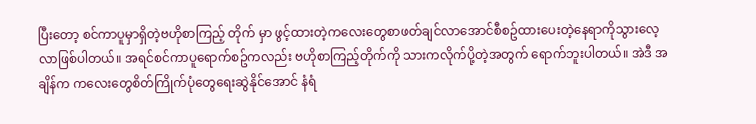ပြီးတော့ စင်ကာပူမှာရှိတဲ့ဗဟိုစာကြည့် တိုက် မှာ ဖွင့်ထားတဲ့ကလေးတွေစာဖတ်ချင်လာအောင်စီစဥ်ထားပေးတဲ့နေရာကိုသွားလေ့လာဖြစ်ပါတယ်။ အရင်စင်ကာပူရောက်စဥ်ကလည်း ဗဟိုစာကြည့်တိုက်ကို သားကလိုက်ပို့တဲ့အတွက် ရောက်ဘူးပါတယ်။ အဲဒီ အချိန်က ကလေးတွေစိတ်ကြိုက်ပုံတွေရေးဆွဲနိုင်အောင် နံရံ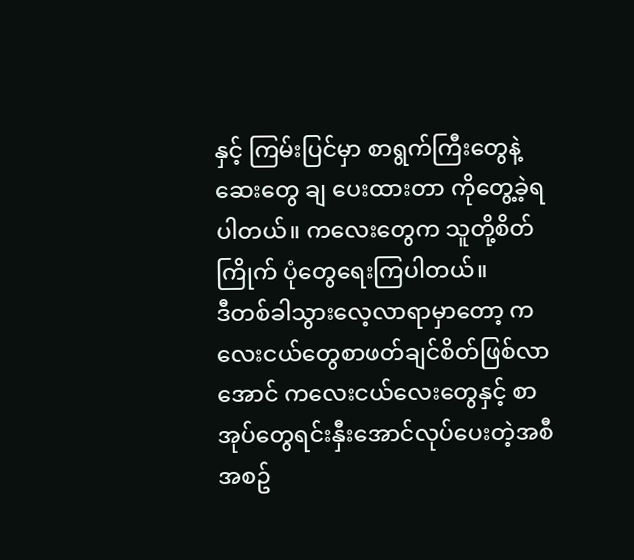နှင့် ကြမ်းပြင်မှာ စာရွက်ကြီးတွေနဲ့ဆေးတွေ ချ ပေးထားတာ ကိုတွေ့ခဲ့ရပါတယ်။ ကလေးတွေက သူတို့စိတ်ကြိုက် ပုံတွေရေးကြပါတယ်။
ဒီတစ်ခါသွားလေ့လာရာမှာတော့ ကလေးငယ်တွေစာဖတ်ချင်စိတ်ဖြစ်လာအောင် ကလေးငယ်လေးတွေနှင့် စာ အုပ်တွေရင်းနှီးအောင်လုပ်ပေးတဲ့အစီအစဥ်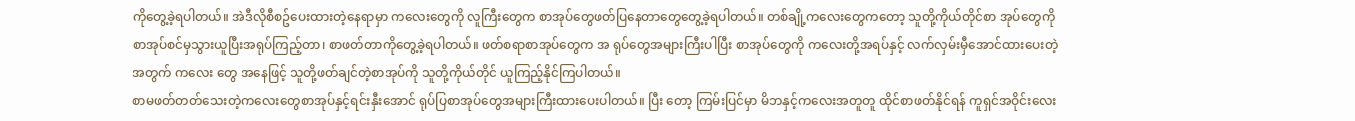ကိုတွေ့ခဲ့ရပါတယ်။ အဲဒီလိုစီစဥ်ပေးထားတဲ့နေရာမှာ ကလေးတွေကို လူကြီးတွေက စာအုပ်တွေဖတ်ပြနေတာတွေတွေ့ခဲ့ရပါတယ်။ တစ်ချို့ကလေးတွေကတော့ သူတို့ကိုယ်တိုင်စာ အုပ်တွေကို စာအုပ်စင်မှသွားယူပြီးအရုပ်ကြည့်တာ၊ စာဖတ်တာကိုတွေ့ခဲ့ရပါတယ်။ ဖတ်စရာစာအုပ်တွေက အ ရုပ်တွေအများကြီးပါပြီး စာအုပ်တွေကို ကလေးတို့အရပ်နှင့် လက်လှမ်းမှီအောင်ထားပေးတဲ့အတွက် ကလေး တွေ အနေဖြင့် သူတို့ဖတ်ချင်တဲ့စာအုပ်ကို သူတို့ကိုယ်တိုင် ယူကြည့်နိုင်ကြပါတယ်။
စာမဖတ်တတ်သေးတဲ့ကလေးတွေစာအုပ်နှင့်ရင်းနှီးအောင် ရုပ်ပြစာအုပ်တွေအများကြီးထားပေးပါတယ်။ ပြီး တော့ ကြမ်းပြင်မှာ မိဘနှင့်ကလေးအတူတူ ထိုင်စာဖတ်နိုင်ရန် ကူရှင်အဝိုင်းလေး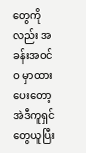တွေကိုလည်း အခန်းအဝင်ဝ မှာထားပေးတော့ အဲဒီကူရှင်တွေယူပြီး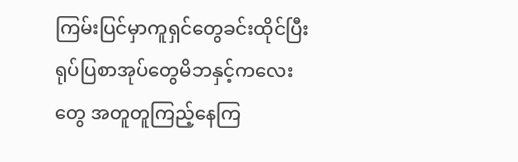ကြမ်းပြင်မှာကူရှင်တွေခင်းထိုင်ပြီး ရုပ်ပြစာအုပ်တွေမိဘနှင့်ကလေးတွေ အတူတူကြည့်နေကြ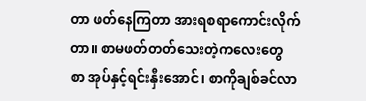တာ ဖတ်နေကြတာ အားရစရာကောင်းလိုက်တာ။ စာမဖတ်တတ်သေးတဲ့ကလေးတွေ စာ အုပ်နှင့်ရင်းနှီးအောင်၊ စာကိုချစ်ခင်လာ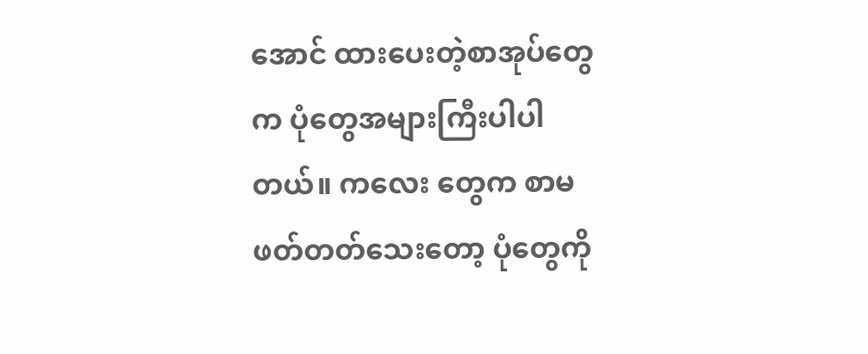အောင် ထားပေးတဲ့စာအုပ်တွေက ပုံတွေအများကြီးပါပါတယ်။ ကလေး တွေက စာမဖတ်တတ်သေးတော့ ပုံတွေကို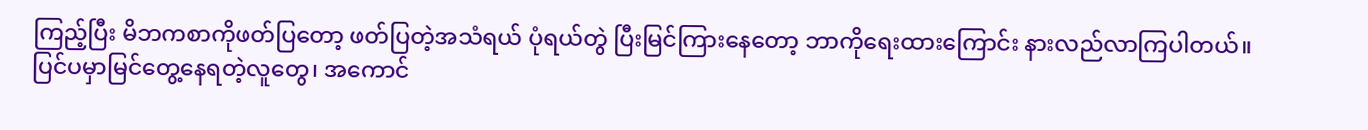ကြည့်ပြီး မိဘကစာကိုဖတ်ပြတော့ ဖတ်ပြတဲ့အသံရယ် ပုံရယ်တွဲ ပြီးမြင်ကြားနေတော့ ဘာကိုရေးထားကြောင်း နားလည်လာကြပါတယ်။
ပြင်ပမှာမြင်တွေ့နေရတဲ့လူတွေ၊ အကောင်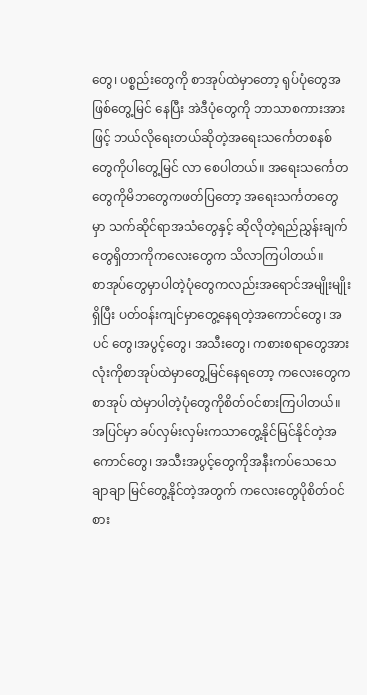တွေ၊ ပစ္စည်းတွေကို စာအုပ်ထဲမှာတော့ ရုပ်ပုံတွေအဖြစ်တွေ့မြင် နေပြီး အဲဒီပုံတွေကို ဘာသာစကားအားဖြင့် ဘယ်လိုရေးတယ်ဆိုတဲ့အရေးသင်္ကေတစနစ်တွေကိုပါတွေ့မြင် လာ စေပါတယ်။ အရေးသင်္ကေတတွေကိုမိဘတွေကဖတ်ပြတော့ အရေးသင်္ကတတွေမှာ သက်ဆိုင်ရာအသံတွေနှင့် ဆိုလိုတဲ့ရည်ညွှန်းချက်တွေရှိတာကိုကလေးတွေက သိလာကြပါတယ်။
စာအုပ်တွေမှာပါတဲ့ပုံတွေကလည်းအရောင်အမျိုးမျိုးရှိပြီး ပတ်ဝန်းကျင်မှာတွေ့နေရတဲ့အကောင်တွေ၊ အပင် တွေ၊အပွင့်တွေ၊ အသီးတွေ၊ ကစားစရာတွေအားလုံးကိုစာအုပ်ထဲမှာတွေ့မြင်နေရတော့ ကလေးတွေက စာအုပ် ထဲမှာပါတဲ့ပုံတွေကိုစိတ်ဝင်စားကြပါတယ်။ အပြင်မှာ ခပ်လှမ်းလှမ်းကသာတွေ့နိုင်မြင်နိုင်တဲ့အကောင်တွေ၊ အသီးအပွင့်တွေကိုအနီးကပ်သေသေချာချာ မြင်တွေ့နိုင်တဲ့အတွက် ကလေးတွေပိုစိတ်ဝင်စား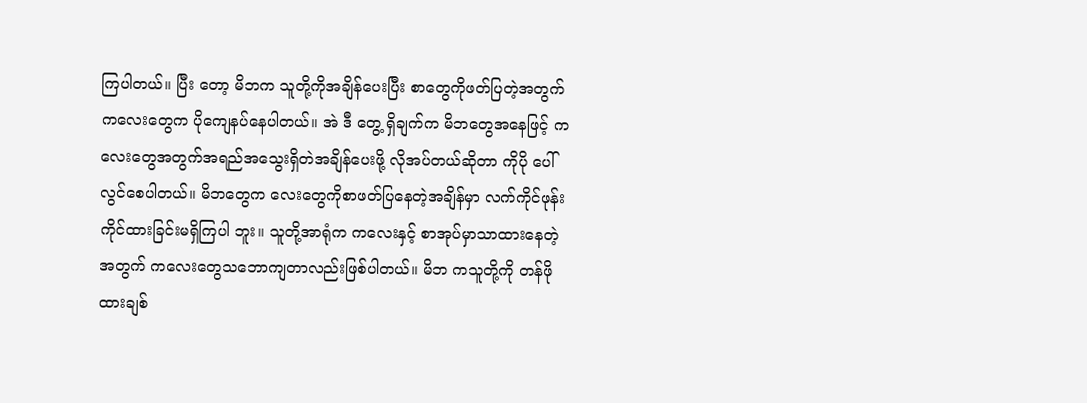ကြပါတယ်။ ပြီး တော့ မိဘက သူတို့ကိုအချိန်ပေးပြီး စာတွေကိုဖတ်ပြတဲ့အတွက် ကလေးတွေက ပိုကျေနပ်နေပါတယ်။ အဲ ဒီ တွေ့ ရှိချက်က မိဘတွေအနေဖြင့် ကလေးတွေအတွက်အရည်အသွေးရှိတဲအချိန်ပေးဖို့ လိုအပ်တယ်ဆိုတာ ကိုပို ပေါ် လွင်စေပါတယ်။ မိဘတွေက လေးတွေကိုစာဖတ်ပြနေတဲ့အချိန်မှာ လက်ကိုင်ဖုန်းကိုင်ထားခြင်းမရှိကြပါ ဘူး။ သူတို့အာရုံက ကလေးနှင့် စာအုပ်မှာသာထားနေတဲ့အတွက် ကလေးတွေသဘောကျတာလည်းဖြစ်ပါတယ်။ မိဘ ကသူတို့ကို တန်ဖိုထားချစ်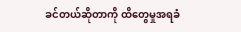ခင်တယ်ဆိုတာကို ထိတွေမှုအရခံ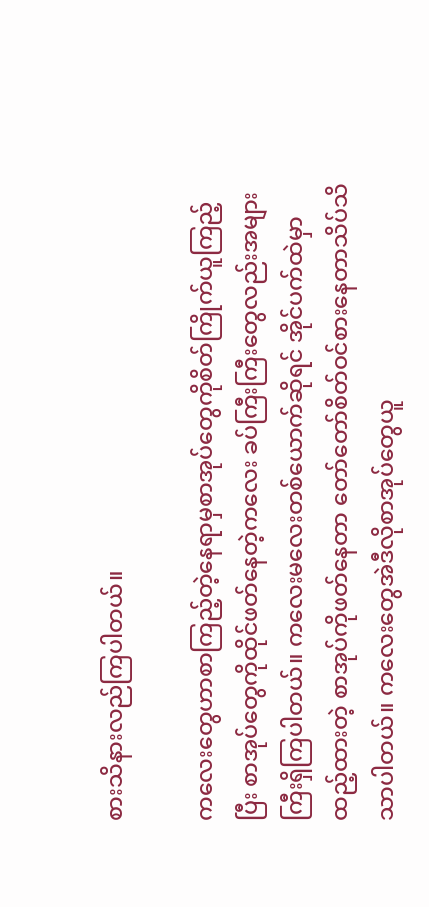စားသိနားလည်ကြပါတယ်။

ကလေးတွေဟာစာကြည့်တဲ့နေရာမှစာအုပ်တွေကိုစိတ်ကြိုက်ယူကြည့်ပြီး စာအုပ်တွေကိုထိုင်ဖတ်နေတဲ့ကလေး ခပ်ကြီးကြီးတွေလည်းအများကြီးရှိကြပါတယ်။ ကလေးမလေးတစ်ယောက်ဆိုရင် အိုင်ပက်ထဲမှာထည့်ထားတဲ့ စာအုပ်ကိုဖတ်နေတာ တော်တော်စိတ်ဝင်စားနေတာသိပ်သိသာပါတယ်။ ကလေးတွေအဲဒီလိုစာအုပ်တွေယူ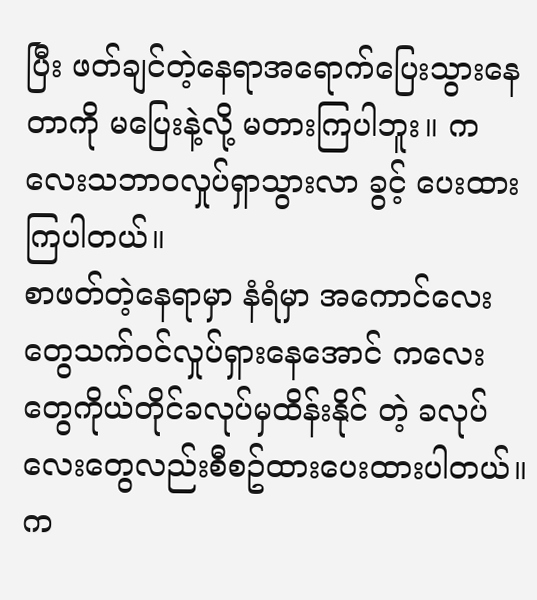ပြီး ဖတ်ချင်တဲ့နေရာအရောက်ပြေးသွားနေတာကို မပြေးနဲ့လို့ မတားကြပါဘူး။ ကလေးသဘာဝလှုပ်ရှာသွားလာ ခွင့် ပေးထားကြပါတယ်။
စာဖတ်တဲ့နေရာမှာ နံရံမှာ အကောင်လေးတွေသက်ဝင်လှုပ်ရှားနေအောင် ကလေးတွေကိုယ်တိုင်ခလုပ်မှထိန်းနိုင် တဲ့ ခလုပ်လေးတွေလည်းစီစဥ်ထားပေးထားပါတယ်။ က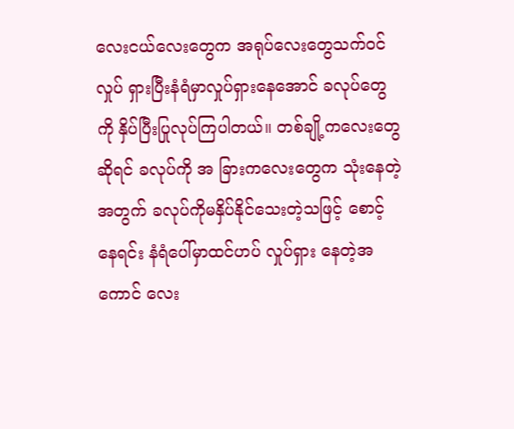လေးငယ်လေးတွေက အရုပ်လေးတွေသက်ဝင်လှုပ် ရှားပြီးနံရံမှာလှုပ်ရှားနေအောင် ခလုပ်တွေကို နှိပ်ပြီးပြုလုပ်ကြပါတယ်။ တစ်ချို့ကလေးတွေဆိုရင် ခလုပ်ကို အ ခြားကလေးတွေက သုံးနေတဲ့အတွက် ခလုပ်ကိုမနှိပ်နိုင်သေးတဲ့သဖြင့် စောင့်နေရင်း နံရံပေါ်မှာထင်ဟပ် လှုပ်ရှား နေတဲ့အကောင် လေး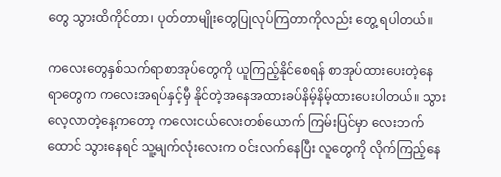တွေ သွားထိကိုင်တာ၊ ပုတ်တာမျိုးတွေပြုလုပ်ကြတာကိုလည်း တွေ့ ရပါတယ်။

ကလေးတွေနှစ်သက်ရာစာအုပ်တွေကို ယူကြည့်နိုင်စေရန် စာအုပ်ထားပေးတဲ့နေရာတွေက ကလေးအရပ်နှင့်မှီ နိုင်တဲ့အနေအထားခပ်နိမ့်နိမ့်ထားပေးပါတယ်။ သွားလေ့လာတဲ့နေ့ကတော့ ကလေးငယ်လေးတစ်ယောက် ကြမ်းပြင်မှာ လေးဘက်ထောင် သွားနေရင် သူ့မျက်လုံးလေးက ဝင်းလက်နေပြီး လူတွေကို လိုက်ကြည့်နေ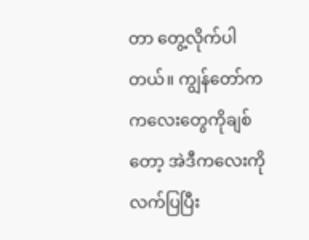တာ တွေ့လိုက်ပါတယ်။ ကျွန်တော်ကကလေးတွေကိုချစ်တော့ အဲဒီကလေးကို လက်ပြပြီး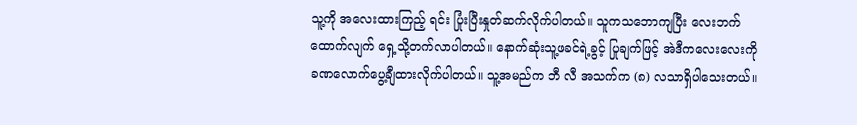သူ့ကို အလေးထားကြည့် ရင်း ပြုံးပြီးနှုတ်ဆက်လိုက်ပါတယ်။ သူကသဘောကျပြီး လေးဘက်ထောက်လျက် ရှေ့သို့တက်လာပါတယ်။ နောက်ဆုံးသူ့ဖခင်ရဲ့ခွင့် ပြုချက်ဖြင့် အဲဒီကလေးလေးကိုခဏလောက်ပွေ့ချီထားလိုက်ပါတယ်။ သူ့အမည်က ဘီ လီ အသက်က (၈) လသာရှိပါသေးတယ်။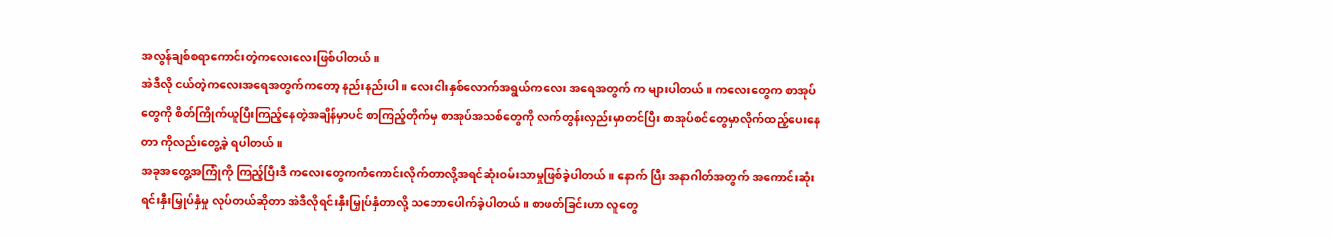အလွန်ချစ်စရာကောင်းတဲ့ကလေးလေးဖြစ်ပါတယ်။
အဲဒီလို ငယ်တဲ့ကလေးအရေအတွက်ကတော့ နည်းနည်းပါ။ လေးငါးနှစ်လောက်အရွယ်ကလေး အရေအတွက် က များပါတယ်။ ကလေးတွေက စာအုပ်တွေကို စိတ်ကြိုက်ယူပြီးကြည့်နေတဲ့အချိန်မှာပင် စာကြည့်တိုက်မှ စာအုပ်အသစ်တွေကို လက်တွန်းလှည်းမှာတင်ပြီး စာအုပ်စင်တွေမှာလိုက်ထည့်ပေးနေတာ ကိုလည်းတွေ့ခဲ့ ရပါတယ်။
အခုအတွေ့အကြုံကို ကြည့်ပြီးဒီ ကလေးတွေကကံကောင်းလိုက်တာလို့အရင်ဆုံးဝမ်းသာမှုဖြစ်ခဲ့ပါတယ်။ နောက် ပြီး အနာဂါတ်အတွက် အကောင်းဆုံးရင်းနှီးမြှုပ်နှံမှု လုပ်တယ်ဆိုတာ အဲဒီလိုရင်းနှီးမြှုပ်နှံတာလို့ သဘောပေါက်ခဲ့ပါတယ်။ စာဖတ်ခြင်းဟာ လူတွေ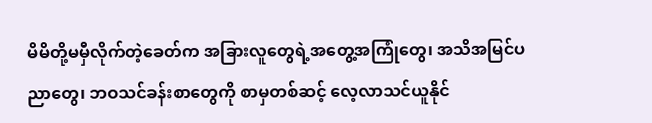မိမိတို့မမှီလိုက်တဲ့ခေတ်က အခြားလူတွေရဲ့အတွေ့အကြုံတွေ၊ အသိအမြင်ပညာတွေ၊ ဘဝသင်ခန်းစာတွေကို စာမှတစ်ဆင့် လေ့လာသင်ယူနိုင်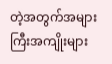တဲ့အတွက်အများကြီးအကျိုးများ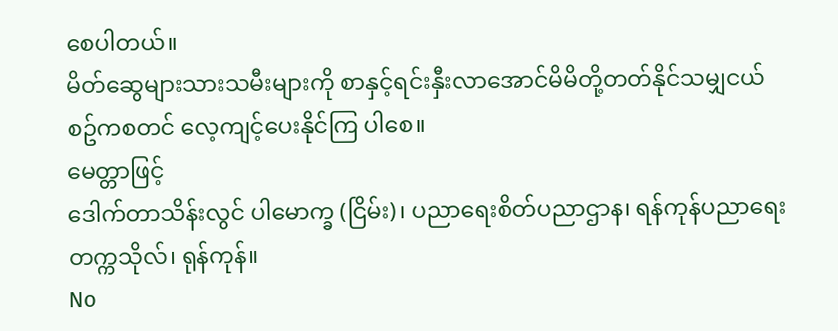စေပါတယ်။
မိတ်ဆွေများသားသမီးများကို စာနှင့်ရင်းနှီးလာအောင်မိမိတို့တတ်နိုင်သမျှငယ်စဥ်ကစတင် လေ့ကျင့်ပေးနိုင်ကြ ပါစေ။
မေတ္တာဖြင့်
ဒေါက်တာသိန်းလွင် ပါမောက္ခ (ငြိမ်း)၊ ပညာရေးစိတ်ပညာဌာန၊ ရန်ကုန်ပညာရေးတက္ကသိုလ်၊ ရုန်ကုန်။
No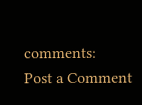comments:
Post a Comment